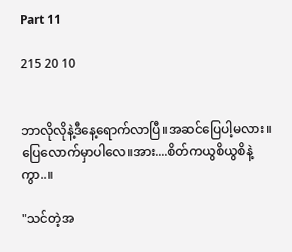Part 11

215 20 10


ဘာလိုလိုနဲ့ဒီနေ့ရောက်လာပြီ။အဆင်ပြေပါ့မလား။ပြေလောက်မှာပါလေ။အား....စိတ်ကယွစိယွစိနဲ့ကွာ..။

"သင်တဲ့အ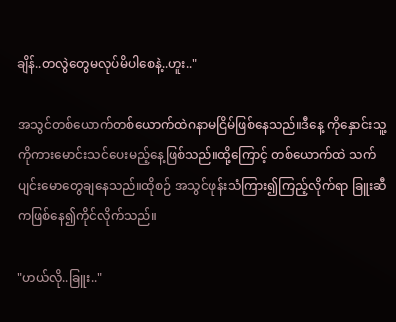ချိန်..တလွဲတွေမလုပ်မိပါစေနဲ့..ဟူး.."

အသွင်တစ်ယောက်တစ်ယောက်ထဲဂနာမငြိမ်ဖြစ်နေသည်။ဒီနေ့ ကိုနှောင်းသူ့ကိုကားမောင်းသင်ပေးမည့်နေ့ဖြစ်သည်။ထို့ကြောင့် တစ်ယောက်ထဲ သက်ပျင်းမောတွေချနေသည်။ထိုစဉ် အသွင်ဖုန်းသံကြား၍ကြည့်လိုက်ရာ ခြူးဆီကဖြစ်နေ၍ကိုင်လိုက်သည်။

"ဟယ်လို..ခြူး.."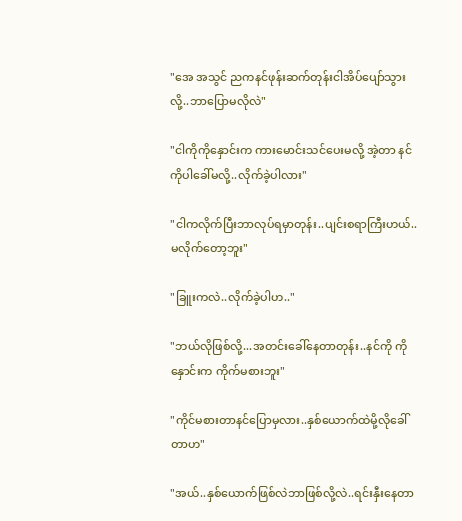"အေ အသွင် ညကနင်ဖုန်းဆက်တုန်းငါအိပ်ပျော်သွားလို့..ဘာပြောမလိုလဲ"

"ငါကိုကိုနှောင်းက ကားမောင်းသင်ပေးမလို့ အဲ့တာ နင်ကိုပါခေါ်မလို့..လိုက်ခဲ့ပါလား"

"ငါကလိုက်ပြီးဘာလုပ်ရမှာတုန်း..ပျင်းစရာကြီးဟယ်..မလိုက်တော့ဘူး"

"ခြူးကလဲ..လိုက်ခဲ့ပါဟ.."

"ဘယ်လိုဖြစ်လို့...အတင်းခေါ်နေတာတုန်း..နင်ကို ကိုနှောင်းက ကိုက်မစားဘူး"

"ကိုင်မစားတာနင်ပြောမှလား..နှစ်ယောက်ထဲမို့လိုခေါ်တာဟ"

"အယ်..နှစ်ယောက်ဖြစ်လဲဘာဖြစ်လို့လဲ..ရင်းနှီးနေတာ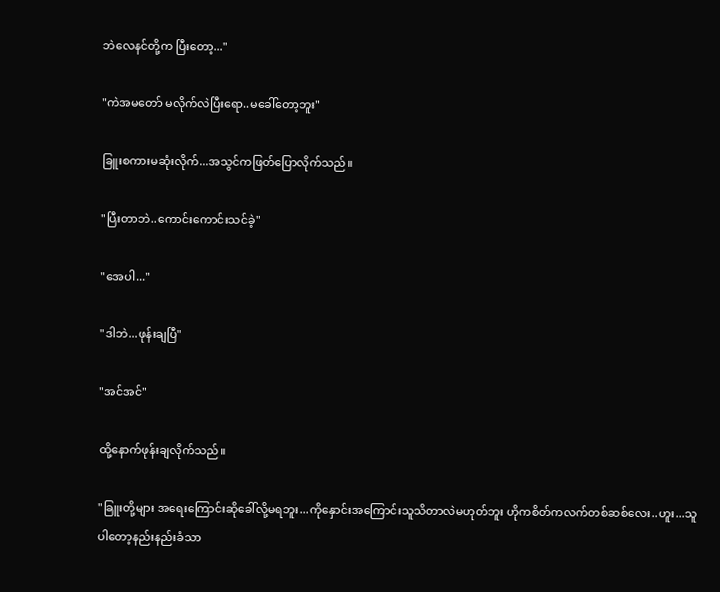ဘဲလေနင်တို့က ပြီးတော့..."

"ကဲအမတော် မလိုက်လဲပြီးရော..မခေါ်တော့ဘူး"

ခြူးစကားမဆုံးလိုက်...အသွင်ကဖြတ်ပြောလိုက်သည်။

"ပြီးတာဘဲ..ကောင်းကောင်းသင်ခဲ့"

"အေပါ..."

"ဒါဘဲ...ဖုန်းချပြီ"

"အင်အင်"

ထို့နောက်ဖုန်းချလိုက်သည်။

"ခြူးတို့များ အရေးကြောင်းဆိုခေါ်လို့မရဘူး...ကိုနှောင်းအကြောင်းသူသိတာလဲမဟုတ်ဘူး ဟိုကစိတ်ကလက်တစ်ဆစ်လေး..ဟူး...သူပါတော့နည်းနည်းခံသာ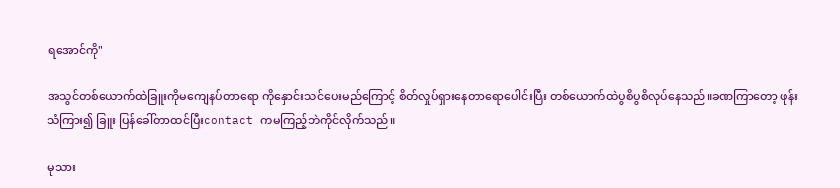ရအောင်ကို"

အသွင်တစ်ယောက်ထဲခြူးကိုမကျေနပ်တာရော ကိုနှောင်းသင်ပေးမည်ကြောင့် စိတ်လှုပ်ရှားနေတာရောပေါင်းပြီး တစ်ယောက်ထဲပွစိပွစိလုပ်နေသည်။ခဏကြာတော့ ဖုန်းသံကြား၍ ခြူး ပြန်ခေါ်တာထင်ပြီးcontact ကမကြည့်ဘဲကိုင်လိုက်သည်။

မုသား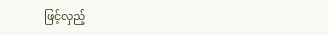ဖြင့်လှည့်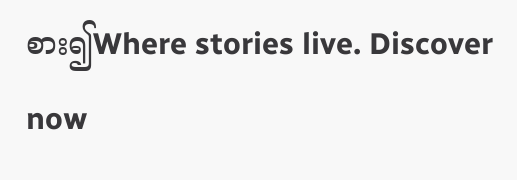စား၍Where stories live. Discover now